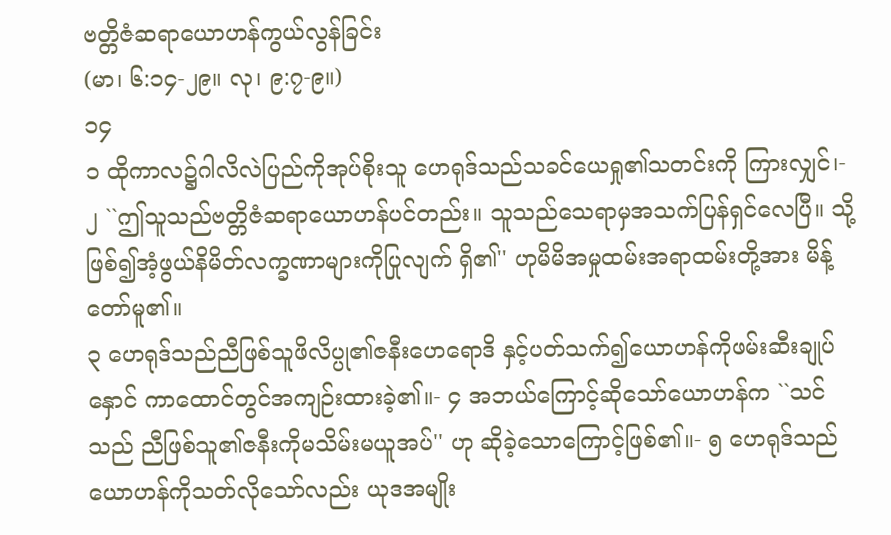ဗတ္တိဇံဆရာယောဟန်ကွယ်လွန်ခြင်း
(မာ၊ ၆:၁၄-၂၉။ လု၊ ၉:၇-၉။)
၁၄
၁ ထိုကာလ၌ဂါလိလဲပြည်ကိုအုပ်စိုးသူ ဟေရုဒ်သည်သခင်ယေရှု၏သတင်းကို ကြားလျှင်၊- ၂ ``ဤသူသည်ဗတ္တိဇံဆရာယောဟန်ပင်တည်း။ သူသည်သေရာမှအသက်ပြန်ရှင်လေပြီ။ သို့ ဖြစ်၍အံ့ဖွယ်နိမိတ်လက္ခဏာများကိုပြုလျက် ရှိ၏'' ဟုမိမိအမှုထမ်းအရာထမ်းတို့အား မိန့်တော်မူ၏။
၃ ဟေရုဒ်သည်ညီဖြစ်သူဖိလိပ္ပု၏ဇနီးဟေရောဒိ နှင့်ပတ်သက်၍ယောဟန်ကိုဖမ်းဆီးချုပ်နှောင် ကာထောင်တွင်အကျဉ်းထားခဲ့၏။- ၄ အဘယ်ကြောင့်ဆိုသော်ယောဟန်က ``သင်သည် ညီဖြစ်သူ၏ဇနီးကိုမသိမ်းမယူအပ်'' ဟု ဆိုခဲ့သောကြောင့်ဖြစ်၏။- ၅ ဟေရုဒ်သည်ယောဟန်ကိုသတ်လိုသော်လည်း ယုဒအမျိုး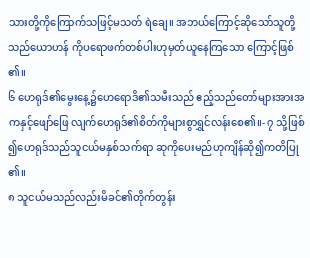သားတို့ကိုကြောက်သဖြင့်မသတ် ရဲချေ။ အဘယ်ကြောင့်ဆိုသော်သူတို့သည်ယောဟန် ကိုပရောဖက်တစ်ပါးဟုမှတ်ယူနေကြသော ကြောင့်ဖြစ်၏။
၆ ဟေရုဒ်၏မွေးနေ့၌ဟေရောဒိ၏သမီးသည် ဧည့်သည်တော်များအားအကနှင့်ဖျော်ဖြေ လျက်ဟေရုဒ်၏စိတ်ကိုများစွာရွှင်လန်းစေ၏။- ၇ သို့ဖြစ်၍ဟေရုဒ်သည်သူငယ်မနှစ်သက်ရာ ဆုကိုပေးမည်ဟုကျိန်ဆို၍ကတိပြု၏။
၈ သူငယ်မသည်လည်းမိခင်၏တိုက်တွန်း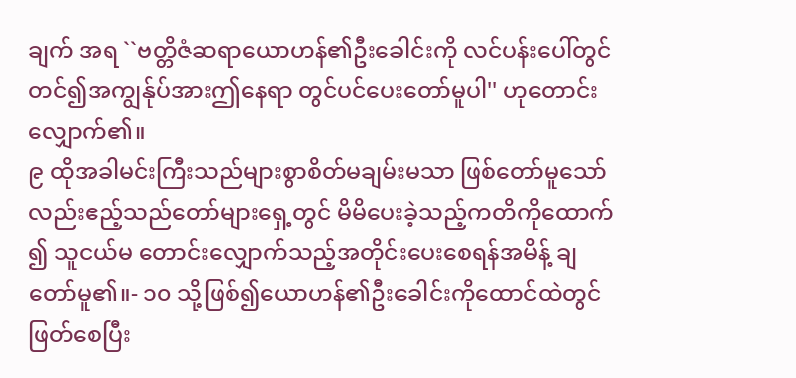ချက် အရ ``ဗတ္တိဇံဆရာယောဟန်၏ဦးခေါင်းကို လင်ပန်းပေါ်တွင်တင်၍အကျွန်ုပ်အားဤနေရာ တွင်ပင်ပေးတော်မူပါ'' ဟုတောင်းလျှောက်၏။
၉ ထိုအခါမင်းကြီးသည်များစွာစိတ်မချမ်းမသာ ဖြစ်တော်မူသော်လည်းဧည့်သည်တော်များရှေ့တွင် မိမိပေးခဲ့သည့်ကတိကိုထောက်၍ သူငယ်မ တောင်းလျှောက်သည့်အတိုင်းပေးစေရန်အမိန့် ချတော်မူ၏။- ၁၀ သို့ဖြစ်၍ယောဟန်၏ဦးခေါင်းကိုထောင်ထဲတွင် ဖြတ်စေပြီး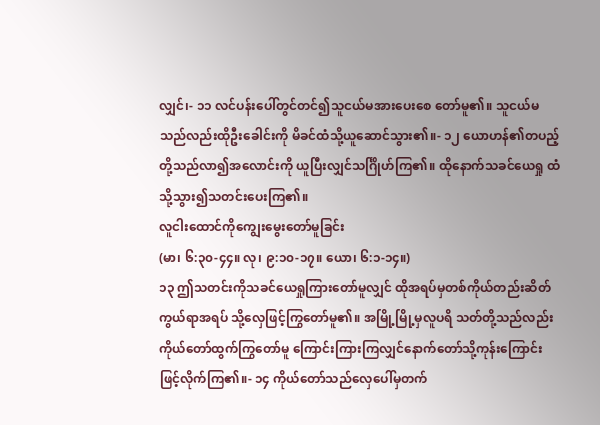လျှင်၊- ၁၁ လင်ပန်းပေါ်တွင်တင်၍သူငယ်မအားပေးစေ တော်မူ၏။ သူငယ်မသည်လည်းထိုဦးခေါင်းကို မိခင်ထံသို့ယူဆောင်သွား၏။- ၁၂ ယောဟန်၏တပည့်တို့သည်လာ၍အလောင်းကို ယူပြီးလျှင်သင်္ဂြိုဟ်ကြ၏။ ထိုနောက်သခင်ယေရှု ထံသို့သွား၍သတင်းပေးကြ၏။
လူငါးထောင်ကိုကျွေးမွေးတော်မူခြင်း
(မာ၊ ၆:၃၀-၄၄။ လု၊ ၉:၁၀-၁၇။ ယော၊ ၆:၁-၁၄။)
၁၃ ဤသတင်းကိုသခင်ယေရှုကြားတော်မူလျှင် ထိုအရပ်မှတစ်ကိုယ်တည်းဆိတ်ကွယ်ရာအရပ် သို့လှေဖြင့်ကြွတော်မူ၏။ အမြို့မြို့မှလူပရိ သတ်တို့သည်လည်းကိုယ်တော်ထွက်ကြွတော်မူ ကြောင်းကြားကြလျှင်နောက်တော်သို့ကုန်းကြောင်း ဖြင့်လိုက်ကြ၏။- ၁၄ ကိုယ်တော်သည်လှေပေါ်မှတက်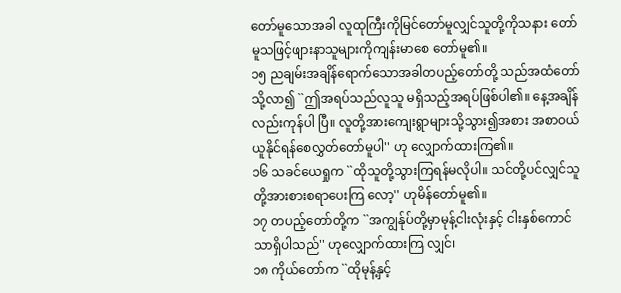တော်မူသောအခါ လူထုကြီးကိုမြင်တော်မူလျှင်သူတို့ကိုသနား တော်မူသဖြင့်ဖျားနာသူများကိုကျန်းမာစေ တော်မူ၏။
၁၅ ညချမ်းအချိန်ရောက်သောအခါတပည့်တော်တို့ သည်အထံတော်သို့လာ၍ ``ဤအရပ်သည်လူသူ မရှိသည့်အရပ်ဖြစ်ပါ၏။ နေ့အချိန်လည်းကုန်ပါ ပြီ။ လူတို့အားကျေးရွာများသို့သွား၍အစား အစာဝယ်ယူနိုင်ရန်စေလွှတ်တော်မူပါ'' ဟု လျှောက်ထားကြ၏။
၁၆ သခင်ယေရှုက ``ထိုသူတို့သွားကြရန်မလိုပါ။ သင်တို့ပင်လျှင်သူတို့အားစားစရာပေးကြ လော့'' ဟုမိန်တော်မူ၏။
၁၇ တပည့်တော်တို့က ``အကျွန်ုပ်တို့မှာမုန့်ငါးလုံးနှင့် ငါးနှစ်ကောင်သာရှိပါသည်'' ဟုလျှောက်ထားကြ လျှင်၊
၁၈ ကိုယ်တော်က ``ထိုမုန့်နှင့်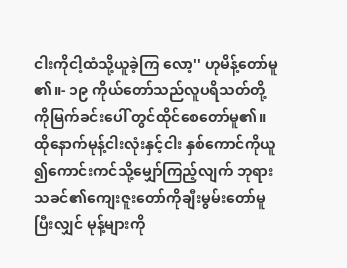ငါးကိုငါ့ထံသို့ယူခဲ့ကြ လော့'' ဟုမိန့်တော်မူ၏။- ၁၉ ကိုယ်တော်သည်လူပရိသတ်တို့ကိုမြက်ခင်းပေါ် တွင်ထိုင်စေတော်မူ၏။ ထိုနောက်မုန့်ငါးလုံးနှင့်ငါး နှစ်ကောင်ကိုယူ၍ကောင်းကင်သို့မျှော်ကြည့်လျက် ဘုရားသခင်၏ကျေးဇူးတော်ကိုချီးမွမ်းတော်မူ ပြီးလျှင် မုန့်များကို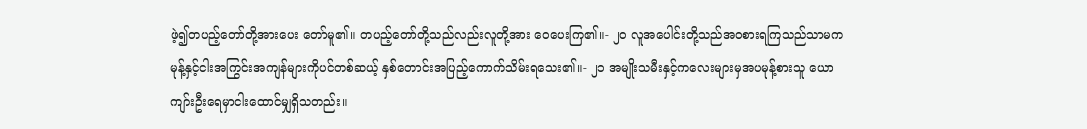ဖဲ့၍တပည့်တော်တို့အားပေး တော်မူ၏။ တပည့်တော်တို့သည်လည်းလူတို့အား ဝေပေးကြ၏။- ၂၀ လူအပေါင်းတို့သည်အဝစားရကြသည်သာမက မုန့်နှင့်ငါးအကြွင်းအကျန်များကိုပင်တစ်ဆယ့် နှစ်တောင်းအပြည့်ကောက်သိမ်းရသေး၏။- ၂၁ အမျိုးသမီးနှင့်ကလေးများမှအပမုန့်စားသူ ယောကျာ်းဦးရေမှာငါးထောင်မျှရှိသတည်း။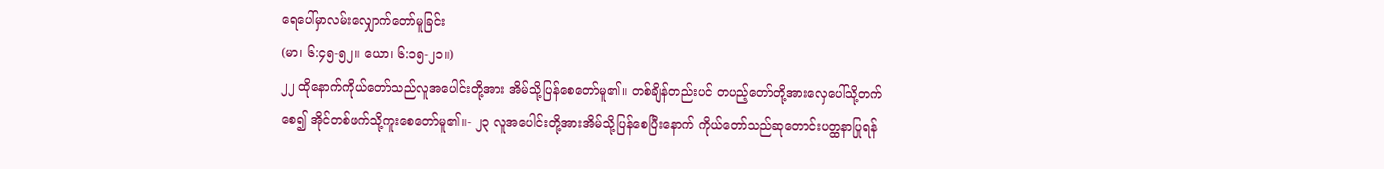ရေပေါ်မှာလမ်းလျှောက်တော်မူခြင်း
(မာ၊ ၆:၄၅-၅၂။ ယော၊ ၆:၁၅-၂၁။)
၂၂ ထိုနောက်ကိုယ်တော်သည်လူအပေါင်းတို့အား အိမ်သို့ပြန်စေတော်မူ၏။ တစ်ချိန်တည်းပင် တပည့်တော်တို့အားလှေပေါ်သို့တက်စေ၍ အိုင်တစ်ဖက်သို့ကူးစေတော်မူ၏။- ၂၃ လူအပေါင်းတို့အားအိမ်သို့ပြန်စေပြီးနောက် ကိုယ်တော်သည်ဆုတောင်းပတ္ထနာပြုရန်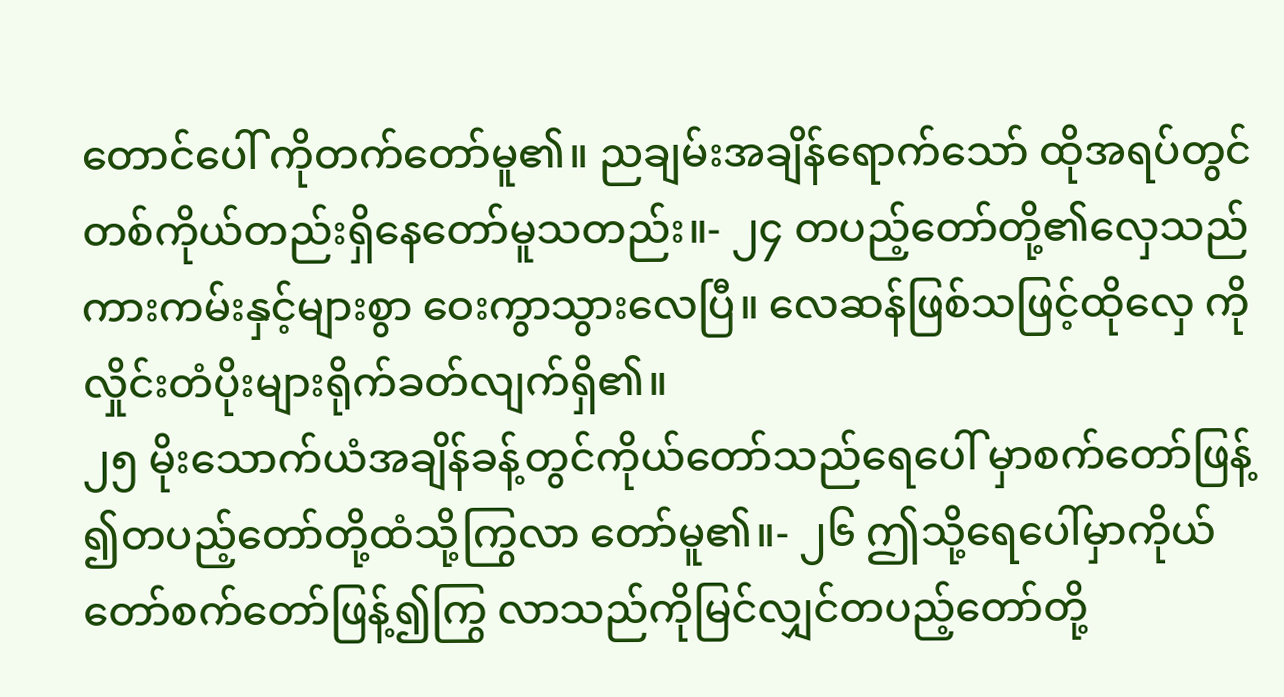တောင်ပေါ် ကိုတက်တော်မူ၏။ ညချမ်းအချိန်ရောက်သော် ထိုအရပ်တွင်တစ်ကိုယ်တည်းရှိနေတော်မူသတည်း။- ၂၄ တပည့်တော်တို့၏လှေသည်ကားကမ်းနှင့်များစွာ ဝေးကွာသွားလေပြီ။ လေဆန်ဖြစ်သဖြင့်ထိုလှေ ကိုလှိုင်းတံပိုးများရိုက်ခတ်လျက်ရှိ၏။
၂၅ မိုးသောက်ယံအချိန်ခန့်တွင်ကိုယ်တော်သည်ရေပေါ် မှာစက်တော်ဖြန့်၍တပည့်တော်တို့ထံသို့ကြွလာ တော်မူ၏။- ၂၆ ဤသို့ရေပေါ်မှာကိုယ်တော်စက်တော်ဖြန့်၍ကြွ လာသည်ကိုမြင်လျှင်တပည့်တော်တို့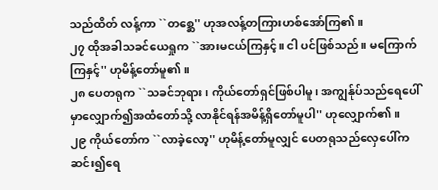သည်ထိတ် လန့်ကာ ``တစ္ဆေ'' ဟုအလန့်တကြားဟစ်အော်ကြ၏။
၂၇ ထိုအခါသခင်ယေရှုက ``အားမငယ်ကြနှင့်။ ငါ ပင်ဖြစ်သည်။ မကြောက်ကြနှင့်'' ဟုမိန့်တော်မူ၏။
၂၈ ပေတရုက ``သခင်ဘုရား၊ ကိုယ်တော်ရှင်ဖြစ်ပါမူ၊ အကျွန်ုပ်သည်ရေပေါ်မှာလျှောက်၍အထံတော်သို့ လာနိုင်ရန်အမိန့်ရှိတော်မူပါ'' ဟုလျှောက်၏။
၂၉ ကိုယ်တော်က ``လာခဲ့လော့'' ဟုမိန့်တော်မူလျှင် ပေတရုသည်လှေပေါ်ကဆင်း၍ရေ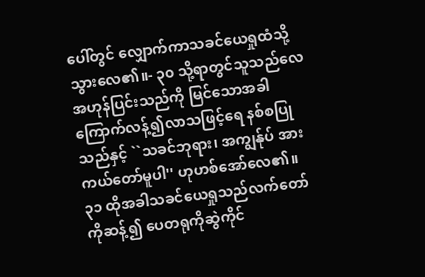ပေါ်တွင် လျှောက်ကာသခင်ယေရှုထံသို့သွားလေ၏။- ၃၀ သို့ရာတွင်သူသည်လေအဟုန်ပြင်းသည်ကို မြင်သောအခါကြောက်လန့်၍လာသဖြင့်ရေ နစ်စပြုသည်နှင့် ``သခင်ဘုရား၊ အကျွန်ုပ် အားကယ်တော်မူပါ'' ဟုဟစ်အော်လေ၏။
၃၁ ထိုအခါသခင်ယေရှုသည်လက်တော်ကိုဆန့်၍ ပေတရုကိုဆွဲကိုင်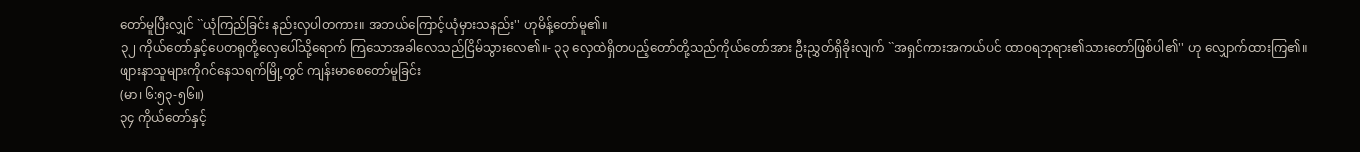တော်မူပြီးလျှင် ``ယုံကြည်ခြင်း နည်းလှပါတကား။ အဘယ်ကြောင့်ယုံမှားသနည်း'' ဟုမိန့်တော်မူ၏။
၃၂ ကိုယ်တော်နှင့်ပေတရုတို့လှေပေါ်သို့ရောက် ကြသောအခါလေသည်ငြိမ်သွားလေ၏။- ၃၃ လှေထဲရှိတပည့်တော်တို့သည်ကိုယ်တော်အား ဦးညွှတ်ရှိခိုးလျက် ``အရှင်ကားအကယ်ပင် ထာဝရဘုရား၏သားတော်ဖြစ်ပါ၏'' ဟု လျှောက်ထားကြ၏။
ဖျားနာသူများကိုဂင်နေသရက်မြို့တွင် ကျန်းမာစေတော်မူခြင်း
(မာ၊ ၆:၅၃-၅၆။)
၃၄ ကိုယ်တော်နှင့်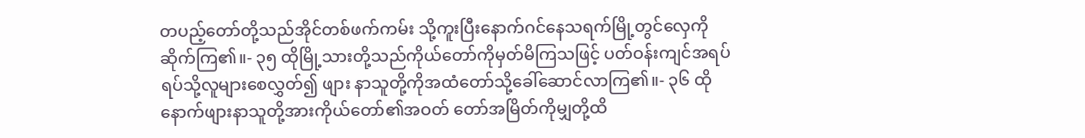တပည့်တော်တို့သည်အိုင်တစ်ဖက်ကမ်း သို့ကူးပြီးနောက်ဂင်နေသရက်မြို့တွင်လှေကို ဆိုက်ကြ၏။- ၃၅ ထိုမြို့သားတို့သည်ကိုယ်တော်ကိုမှတ်မိကြသဖြင့် ပတ်ဝန်းကျင်အရပ်ရပ်သို့လူများစေလွှတ်၍ ဖျား နာသူတို့ကိုအထံတော်သို့ခေါ်ဆောင်လာကြ၏။- ၃၆ ထိုနောက်ဖျားနာသူတို့အားကိုယ်တော်၏အဝတ် တော်အမြိတ်ကိုမျှတို့ထိ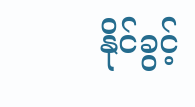နိုင်ခွင့်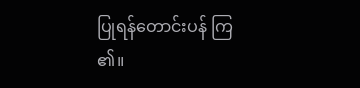ပြုရန်တောင်းပန် ကြ၏။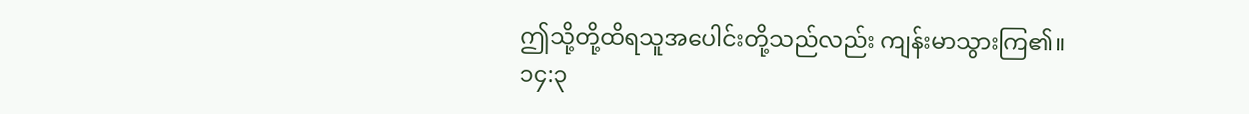ဤသို့တို့ထိရသူအပေါင်းတို့သည်လည်း ကျန်းမာသွားကြ၏။
၁၄:၃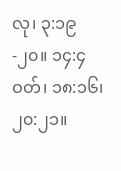လု၊ ၃:၁၉-၂၀။ ၁၄:၄ ဝတ်၊ ၁၈:၁၆၊ ၂၀:၂၁။